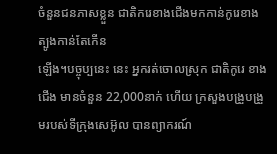ចំនួនជនភាសខ្លួន ជាតិករេខាងជើងមកកាន់កូរេខាងត្បូងកាន់តែកើន
ឡើង។បច្ចុប្បនេះ នេះ អ្នករត់ចោលស្រុក ជាតិកូរេ ខាងជើង មានចំនួន 22,000នាក់ ហើយ ក្រសួងបង្រួបង្រួមរបស់ទីក្រុងសេអ៊ូល បានព្យាករណ៍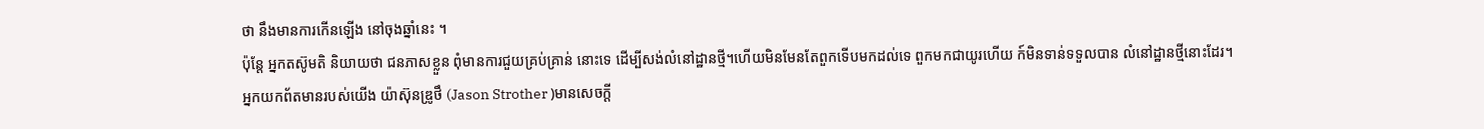ថា នឹងមានការកើនឡើង នៅចុងឆ្នាំនេះ ។
ប៉ុន្តែ អ្នកតស៊ូមតិ និយាយថា ជនភាសខ្លួន ពុំមានការជួយគ្រប់គ្រាន់ នោះទេ ដើម្បីសង់លំនៅដ្ឋានថ្មី។ហើយមិនមែនតែពួកទើបមកដល់ទេ ពួកមកជាយូរហើយ ក៍មិនទាន់ទទួលបាន លំនៅដ្ឋានថ្មីនោះដែរ។
អ្នកយកព័តមានរបស់យើង យ៉ាស៊ុនឌ្រូថឹ (Jason Strother )មានសេចក្ដី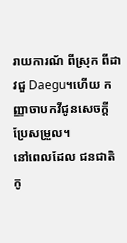រាយការណ័ ពីស្រុក ពីដាវជួ Daegu។ហើយ កញ្ញាចាបកវីជូនសេចក្ដីប្រែសម្រួល។
នៅពេលដែល ជនជាតិកូ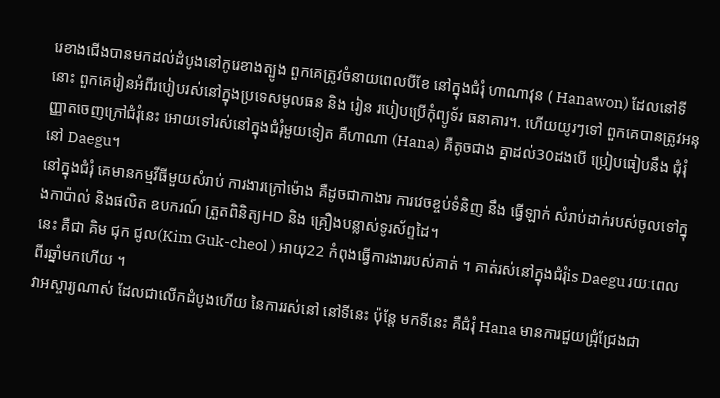រេខាងជើងបានមកដល់ដំបូងនៅកូរេខាងត្បូង ពួកគេត្រូវចំនាយពេលបីខែ នៅក្នុងជំរុំ ហាណាវុន ( Hanawon) ដែលនៅទីនោះ ពួកគេរៀនអំពីរបៀបរស់នៅក្នុងប្រទេសមូលធន និង រៀន របៀបប្រើកុំព្យូទ័រ ធនាគារ។. ហើយយូរៗទៅ ពួកគេបានត្រូវអនុញ្ញាតចេញក្រៅជំរុំនេះ អោយទៅរស់នៅក្នុងជំរុំមួយទៀត គឺហាណា (Hana) គឺតូចជាង គ្នាដល់30ដងបើ ប្រៀបធៀបនឹង ជុំរុំនៅ Daegu។
នៅក្នុងជំរុំ គេមានកម្មវីធីមួយសំរាប់ ការងារក្រៅម៉ោង គឺដូចជាកាងារ ការវេចខ្ចប់ទំនិញ នឹង ធ្វើឡាក់ សំរាប់ដាក់របស់ចូលទៅក្នុងកាប៉ាល់ និងផលិត ឧបករណ៍ ត្រួតពិនិត្យHD និង គ្រឿងបន្លាស់ទូរស័ព្ទដៃ។
នេះ គឺជា គិម ជុក ជូល(Kim Guk-cheol ) អាយុ22 កំពុងធ្វើការងាររបស់គាត់ ។ គាត់រស់នៅក្នុងជំរុំis Daegu រយៈពេលពីរឆ្នាំមកហើយ ។
វាអស្ចារ្យណាស់ ដែលជាលើកដំបូងហើយ នៃការរស់នៅ នៅទីនេះ ប៉ុន្តែ មកទីនេះ គឺជំរុំ Hana មានការជួយជ្រុំជ្រែងជា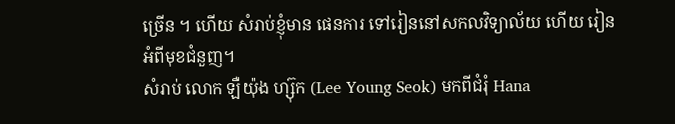ច្រើន ។ ហើយ សំរាប់ខ្ញុំមាន ផេនការ ទៅរៀននៅសកលវិទ្យាល័យ ហើយ រៀនអំពីមុខជំនួញ។
សំរាប់ លោក ឡឺយ៉ុង ហ្ស៊ុក (Lee Young Seok) មកពីជំរុំ Hana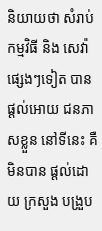និយាយថា សំរាប់កម្មវិធី និង សេវ៉ាផ្សេងៗទៀត បានផ្ដល់អោយ ជនភាសខ្លួន នៅទីនេះ គឺមិនបាន ផ្ដល់ដោយ ក្រសួង បង្រួប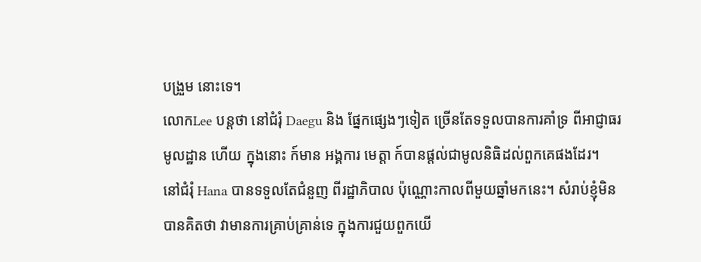បង្រួម នោះទេ។
លោកLee បន្តថា នៅជំរុំ Daegu និង ផ្នែកផ្សេងៗទៀត ច្រើនតែទទួលបានការគាំទ្រ ពីអាជ្ញាធរមូលដ្ឋាន ហើយ ក្នុងនោះ ក៍មាន អង្គការ មេត្តា ក៍បានផ្ដល់ជាមូលនិធិដល់ពួកគេផងដែរ។
នៅជំរុំ Hana បានទទួលតែជំនួញ ពីរដ្ឋាភិបាល ប៉ុណ្ណោះកាលពីមួយឆ្នាំមកនេះ។ សំរាប់ខ្ញុំមិនបានគិតថា វាមានការគ្រាប់គ្រាន់ទេ ក្នុងការជួយពួកយើ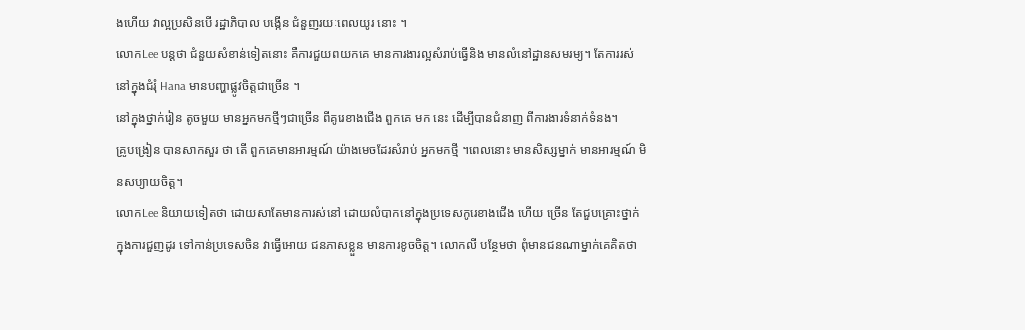ងហើយ វាល្អប្រសិនបើ រដ្ឋាភិបាល បង្កើន ជំនួញរយៈពេលយូរ នោះ ។
លោកLee បន្តថា ជំនួយសំខាន់ទៀតនោះ គឺការជួយពយកគេ មានការងារល្អសំរាប់ធ្វើនិង មានលំនៅដ្ឋានសមរម្យ។ តែការរស់នៅក្នុងជំរុំ Hana មានបញ្ហាផ្លូវចិត្តជាច្រើន ។
នៅក្នុងថ្នាក់រៀន តូចមួយ មានអ្នកមកថ្មីៗជាច្រើន ពីគូរេខាងជើង ពួកគេ មក នេះ ដើម្បីបានជំនាញ ពីការងារទំនាក់ទំនង។
គ្រូបង្រៀន បានសាកសួរ ថា តើ ពួកគេមានអារម្មណ៍ យ៉ាងមេចដែរសំរាប់ អ្នកមកថ្មី ។ពេលនោះ មានសិស្សម្នាក់ មានអារម្មណ៍ មិនសប្យាយចិត្ត។
លោកLee និយាយទៀតថា ដោយសាតែមានការស់នៅ ដោយលំបាកនៅក្នុងប្រទេសកូរេខាងជើង ហើយ ច្រើន តែជួបគ្រោះថ្នាក់ ក្នុងការជួញដូរ ទៅកាន់ប្រទេសចិន វាធ្វើអោយ ជនភាសខ្លួន មានការខូចចិត្ត។ លោកលី បន្ថែមថា ពុំមានជនណាម្នាក់គេគិតថា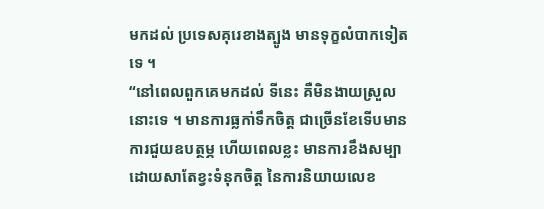មកដល់ ប្រទេសគុរេខាងត្បូង មានទុក្ខលំបាកទៀតទេ ។
“នៅពេលពួកគេមកដល់ ទីនេះ គឺមិនងាយស្រួលនោះទេ ។ មានការធ្លកា់ទឹកចិត្ត ជាច្រើនខែទើបមានការជួយឧបត្ថម្ភ ហើយពេលខ្លះ មានការខឹងសម្បា ដោយសាតែខ្វះទំនុកចិត្ត នៃការនិយាយលេខ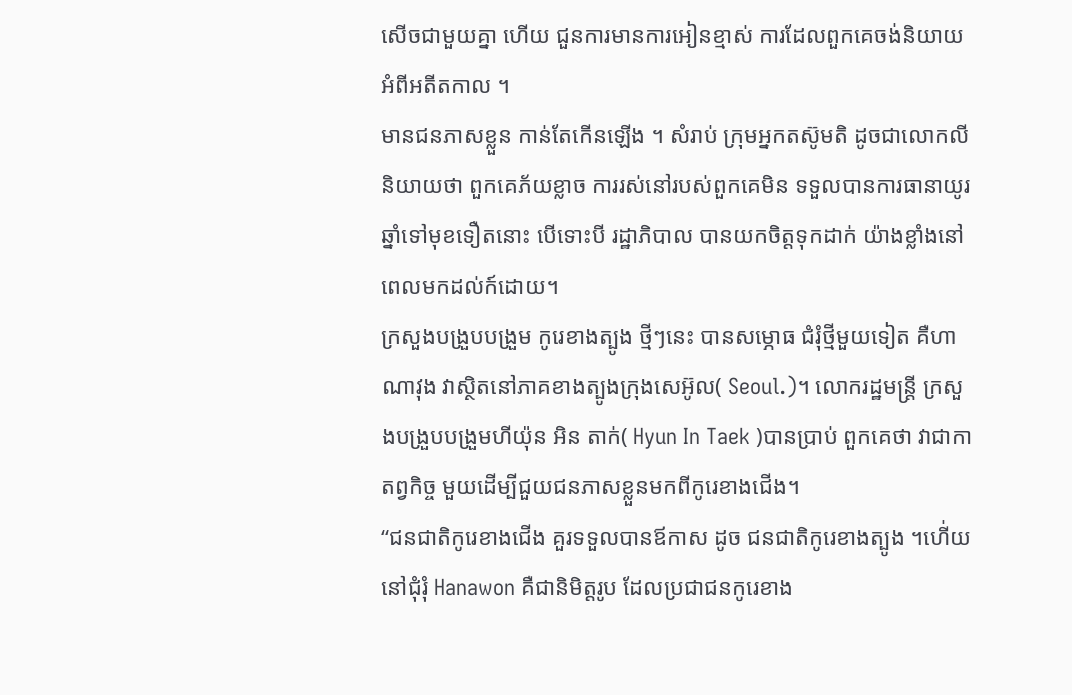សើចជាមួយគ្នា ហើយ ជួនការមានការអៀនខ្មាស់ ការដែលពួកគេចង់និយាយ អំពីអតីតកាល ។
មានជនភាសខ្លួន កាន់តែកើនឡើង ។ សំរាប់ ក្រុមអ្នកតស៊ូមតិ ដូចជាលោកលី និយាយថា ពួកគេភ័យខ្លាច ការរស់នៅរបស់ពួកគេមិន ទទួលបានការធានាយូរឆ្នាំទៅមុខទឿតនោះ បើទោះបី រដ្ឋាភិបាល បានយកចិត្តទុកដាក់ យ៉ាងខ្លាំងនៅពេលមកដល់ក៍ដោយ។
ក្រសួងបង្រួបបង្រួម កូរេខាងត្បូង ថ្មីៗនេះ បានសម្ភោធ ជំរុំថ្មីមួយទៀត គឺហាណាវុង វាស្ថិតនៅភាគខាងត្បូងក្រុងសេអ៊ូល( Seoul.)។ លោករដ្ឋមន្រ្តី ក្រសួងបង្រួបបង្រួមហីយ៉ុន អិន តាក់( Hyun In Taek )បានប្រាប់ ពួកគេថា វាជាកាតព្វកិច្ច មួយដើម្បីជួយជនភាសខ្លួនមកពីកូរេខាងជើង។
“ជនជាតិកូរេខាងជើង គួរទទួលបានឪកាស ដូច ជនជាតិកូរេខាងត្បូង ។ហើ់យ នៅជុំរុំ Hanawon គឺជានិមិត្តរូប ដែលប្រជាជនកូរេខាង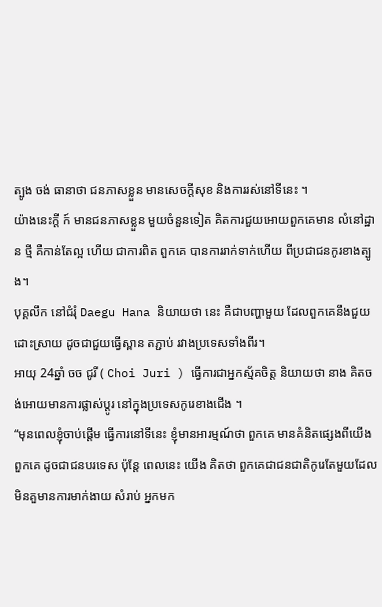ត្បូង ចង់ ធានាថា ជនភាសខ្លួន មានសេចក្ដីសុខ និងការរស់នៅទីនេះ ។
យ៉ាងនេះក្ដី ក៍ មានជនភាសខ្លួន មួយចំនួនទៀត គិតការជួយអោយពួកគេមាន លំនៅដ្ឋាន ថ្មី គឺកាន់តែល្អ ហើយ ជាការពិត ពួកគេ បានការរាក់ទាក់ហើយ ពីប្រជាជនកូរខាងត្បូង។
បុគ្គលឹក នៅជំរុំ Daegu Hana និយាយថា នេះ គឺជាបញ្ហាមួយ ដែលពួកគេនឹងជួយដោះស្រាយ ដូចជាជួយធ្វើស្ពាន តភ្ជាប់ រវាងប្រទេសទាំងពីរ។
អាយុ 24ឆ្នាំ ចច ជូរី ( Choi Juri ) ធ្វើការជាអ្នកស្ម័គចិត្ត និយាយថា នាង គិតចង់អោយមានការផ្លាស់ប្ដូរ នៅក្នុងប្រទេសកូរេខាងជើង ។
“មុនពេលខ្ញុំចាប់ផ្ដើម ធ្វើការនៅទីនេះ ខ្ញុំមានអារម្មណ៍ថា ពួកគេ មានគំនិតផ្សេងពីយើង ពួកគេ ដូចជាជនបរទេស ប៉ុន្តែ ពេលនេះ យើង គិតថា ពួកគេជាជនជាតិកូរេតែមួយដែលមិនគួមានការមាក់ងាយ សំរាប់ អ្នកមក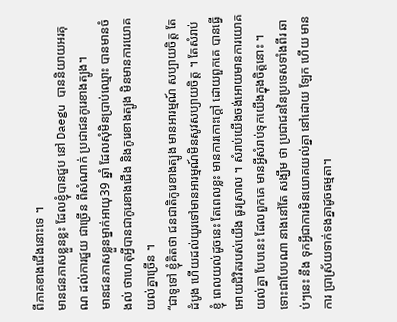ពីភាគខាងជើងនោះទេ ។
មានជនភាសខ្លួនខ្លះ ដែលខ្ញុំបានជួប នៅ Daegu បាននិយាយអរគុណ ដល់ការជួយ ជាច្រើន ពីសំណាក់ ប្រជាជនកូរេខាងត្បូង។
មានជនភាសខ្លួនម្នាក់អាយុ39 ឆ្នាំ ដែលសុំមិនប្រាប់ឈ្មោះ បានមានចំងល់ ថាហេតុអ្វីបានជាកូរេខាងជើង និងកូរេខាងត្បូង មិនមានការយោគយល់គ្នាច្រើន ។
“ជាទូទៅ ខ្ញុំគិតថា ជនជាតិកូរេខាងត្បូង មានអារម្មណ៍ សប្បាយចិត្ត តែ ដំបូង ហើយដល់យូរទៅមានអារម្មណ៍មិនសូវសប្យាយចិត្ត ។ តែសំរាប់ខ្ញុំ ពេលយល់ដូចនេះ តែពេលខ្លះ មានការកោះក្ដៅ ដោយពួកគេ បានធ្វើអោយជិវិតរបស់យើង ធូរស្រាល ។ សំរាប់យើងចង់អោយមានការយោគយល់គ្នា បែបនេះ ដែលពួកគេ មានអ្វីសំរាប់ទុកយើងក្នុងចិត្តនោះ ។
ទោះជាបែបណា នាងនៅតែ សង្ឃឹម ថា ប្រជាជននៃប្រទេសទាំងពីរ ឆាប់ៗនេះ នឹង ទុកអ្វីជាការមិនយោគយល់គ្នា នៅដោយ ឡែក ហើយ មានការ ប្រាស្រ័យទាក់ទងគ្នាដូចធម្មតា។